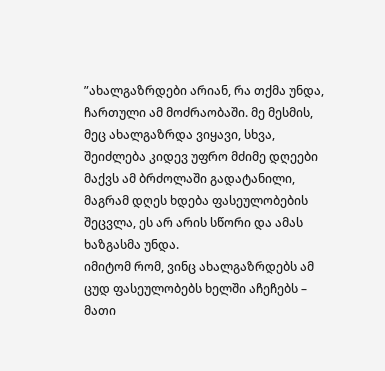”ახალგაზრდები არიან, რა თქმა უნდა, ჩართული ამ მოძრაობაში. მე მესმის, მეც ახალგაზრდა ვიყავი, სხვა, შეიძლება კიდევ უფრო მძიმე დღეები მაქვს ამ ბრძოლაში გადატანილი, მაგრამ დღეს ხდება ფასეულობების შეცვლა, ეს არ არის სწორი და ამას ხაზგასმა უნდა.
იმიტომ რომ, ვინც ახალგაზრდებს ამ ცუდ ფასეულობებს ხელში აჩეჩებს – მათი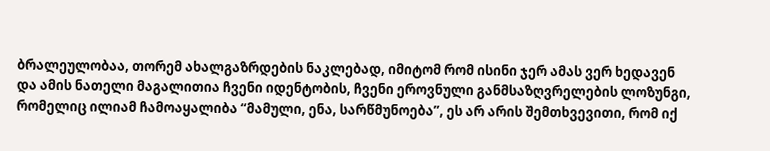ბრალეულობაა, თორემ ახალგაზრდების ნაკლებად, იმიტომ რომ ისინი ჯერ ამას ვერ ხედავენ და ამის ნათელი მაგალითია ჩვენი იდენტობის, ჩვენი ეროვნული განმსაზღვრელების ლოზუნგი, რომელიც ილიამ ჩამოაყალიბა “მამული, ენა, სარწმუნოება”, ეს არ არის შემთხვევითი, რომ იქ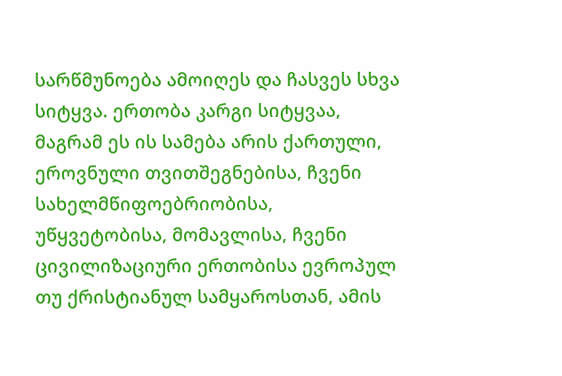სარწმუნოება ამოიღეს და ჩასვეს სხვა სიტყვა. ერთობა კარგი სიტყვაა, მაგრამ ეს ის სამება არის ქართული, ეროვნული თვითშეგნებისა, ჩვენი სახელმწიფოებრიობისა, უწყვეტობისა, მომავლისა, ჩვენი ცივილიზაციური ერთობისა ევროპულ თუ ქრისტიანულ სამყაროსთან, ამის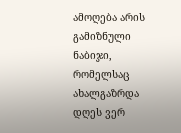ამოღება არის გამიზნული ნაბიჯი, რომელსაც ახალგაზრდა დღეს ვერ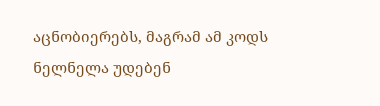აცნობიერებს, მაგრამ ამ კოდს ნელნელა უდებენ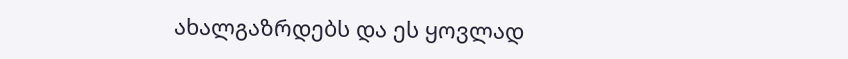ახალგაზრდებს და ეს ყოვლად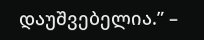დაუშვებელია.” –